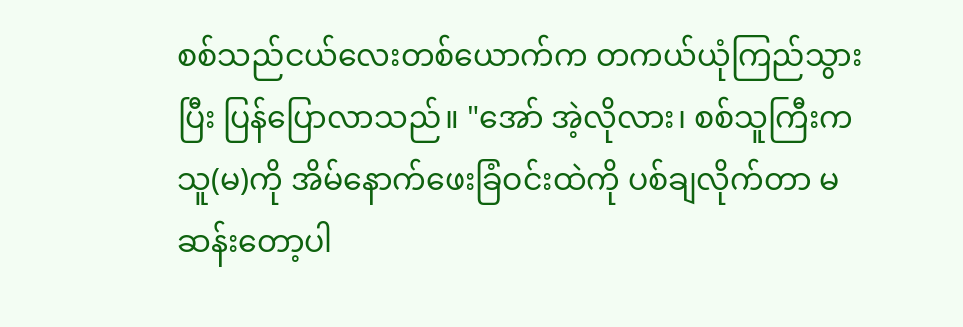စစ်သည်ငယ်လေးတစ်ယောက်က တကယ်ယုံကြည်သွားပြီး ပြန်ပြောလာသည်။ "အော် အဲ့လိုလား၊ စစ်သူကြီးက သူ(မ)ကို အိမ်နောက်ဖေးခြံဝင်းထဲကို ပစ်ချလိုက်တာ မဆန်းတော့ပါ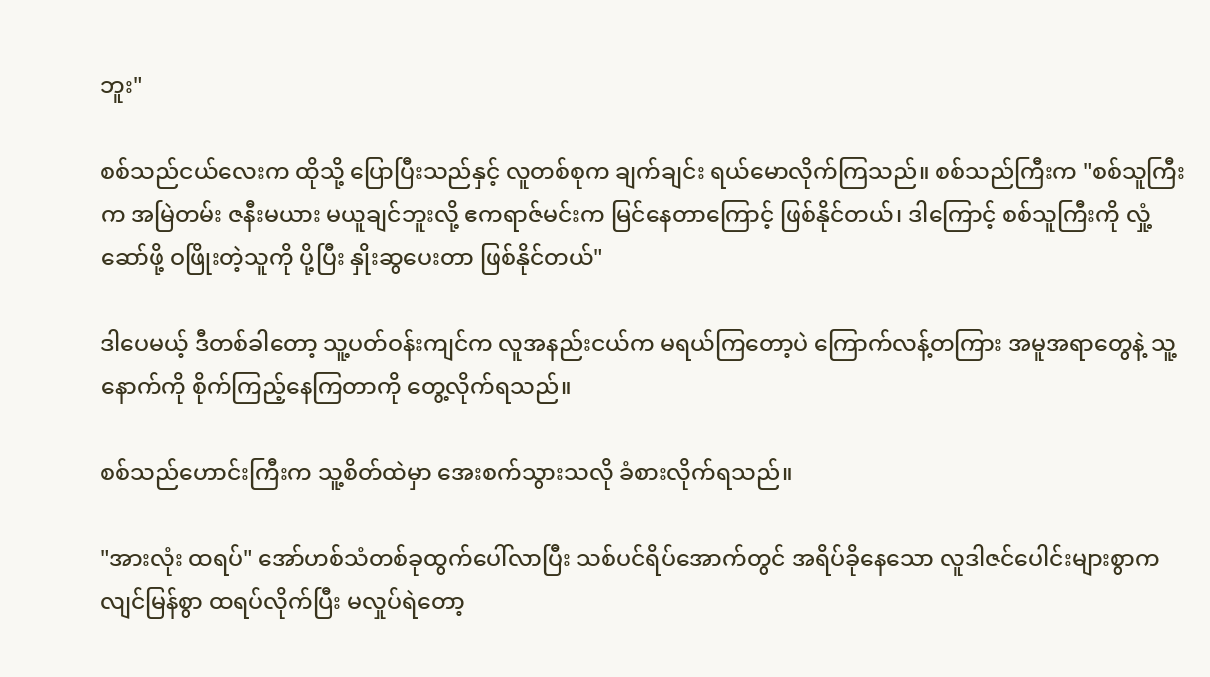ဘူး"

စစ်သည်ငယ်လေးက ထိုသို့ ပြောပြီးသည်နှင့် လူတစ်စုက ချက်ချင်း ရယ်မောလိုက်ကြသည်။ စစ်သည်ကြီးက "စစ်သူကြီးက အမြဲတမ်း ဇနီးမယား မယူချင်ဘူးလို့ ဧကရာဇ်မင်းက မြင်နေတာကြောင့် ဖြစ်နိုင်တယ်၊ ဒါကြောင့် စစ်သူကြီးကို လှုံ့ဆော်ဖို့ ဝဖြိုးတဲ့သူကို ပို့ပြီး နှိုးဆွပေးတာ ဖြစ်နိုင်တယ်"

ဒါပေမယ့် ဒီတစ်ခါတော့ သူ့ပတ်ဝန်းကျင်က လူအနည်းငယ်က မရယ်ကြတော့ပဲ ကြောက်လန့်တကြား အမူအရာတွေနဲ့ သူ့နောက်ကို စိုက်ကြည့်နေကြတာကို တွေ့လိုက်ရသည်။

စစ်သည်ဟောင်းကြီးက သူ့စိတ်ထဲမှာ အေးစက်သွားသလို ခံစားလိုက်ရသည်။

"အားလုံး ထရပ်" အော်ဟစ်သံတစ်ခုထွက်ပေါ်လာပြီး သစ်ပင်ရိပ်အောက်တွင် အရိပ်ခိုနေသော လူဒါဇင်ပေါင်းများစွာက လျင်မြန်စွာ ထရပ်လိုက်ပြီး မလှုပ်ရဲတော့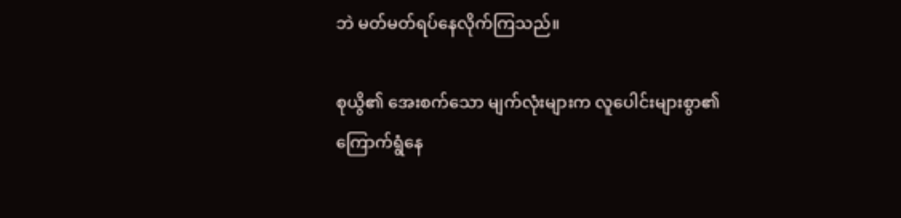ဘဲ မတ်မတ်ရပ်နေလိုက်ကြသည်။

စုယွိ၏ အေးစက်သော မျက်လုံးများက လူပေါင်းများစွာ၏ ကြောက်ရွံနေ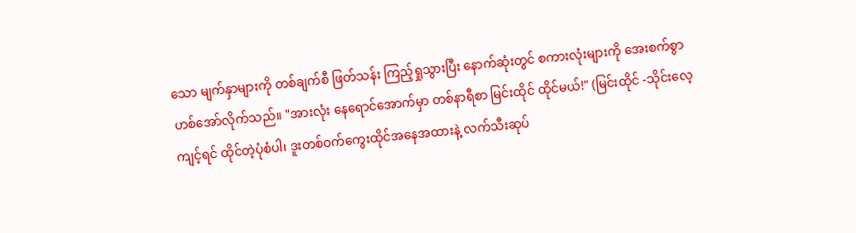သော မျက်နှာများကို တစ်ချက်စီ ဖြတ်သန်း ကြည့်ရှုသွားပြီး နောက်ဆုံးတွင် စကားလုံးများကို အေးစက်စွာ ဟစ်အော်လိုက်သည်။ "အားလုံး နေရောင်အောက်မှာ တစ်နာရီစာ မြင်းထိုင် ထိုင်မယ်!" (မြင်းထိုင် -သိုင်းလေ့ကျင့်ရင် ထိုင်တဲ့ပုံစံပါ၊ ဒူးတစ်ဝက်ကွေးထိုင်အနေအထားနဲ့ လက်သီးဆုပ်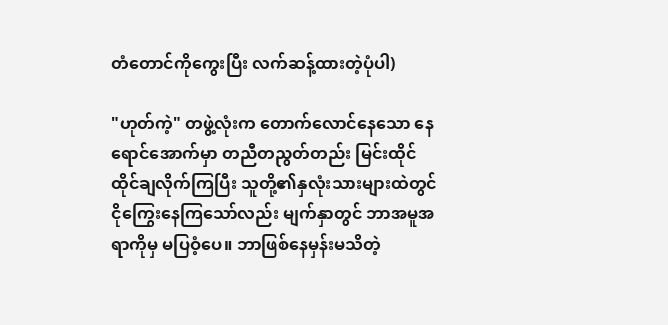တံတောင်ကိုကွေးပြီး လက်ဆန့်ထားတဲ့ပုံပါ)

"ဟုတ်ကဲ့" တဖွဲ့လုံးက တောက်လောင်နေသော နေရောင်အောက်မှာ တညီတညွတ်တည်း မြင်းထိုင် ထိုင်ချလိုက်ကြပြီး သူတို့၏နှလုံးသားများထဲတွင် ငိုကြွေးနေကြသော်လည်း မျက်နှာတွင် ဘာအမူအရာကိုမှ မပြဝံ့ပေ။ ဘာဖြစ်နေမှန်းမသိတဲ့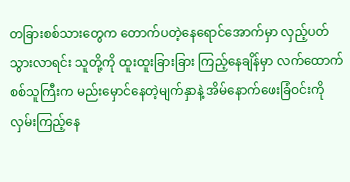တခြားစစ်သားတွေက တောက်ပတဲ့နေရောင်အောက်မှာ လှည့်ပတ်သွားလာရင်း သူတို့ကို ထူးထူးခြားခြား ကြည့်နေချိန်မှာ လက်ထောက်စစ်သူကြီးက မည်းမှောင်နေတဲ့မျက်နှာနဲ့ အိမ်နောက်ဖေးခြံဝင်းကို လှမ်းကြည့်နေ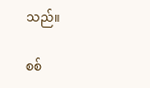သည်။

စစ်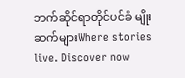ဘက်ဆိုင်ရာတိုင်ပင်ခံ မျိုးဆက်များWhere stories live. Discover now